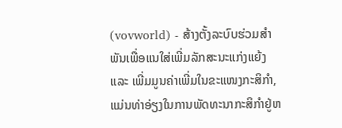(vovworld) - ສ້າງຕັ້ງລະບົບຮ່ວມສຳພັນເພື່ອແນໃສ່ເພີ່ມລັກສະນະແກ່ງແຍ້ງ ແລະ ເພີ່ມມູນຄ່າເພີ່ມໃນຂະແໜງກະສິກຳ, ແມ່ນທ່າອ່ຽງໃນການພັດທະນາກະສິກຳຢູ່ຫ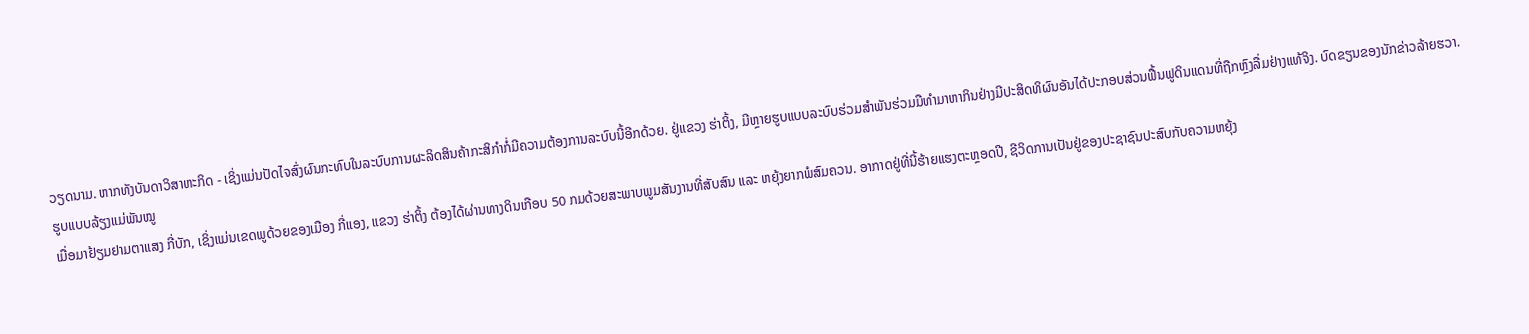ວຽດນາມ. ຫາກທັງບັນດາວິສາຫະກິດ - ເຊິ່ງແມ່ນປັດໄຈສົ່ງຜົນກະທົບໃນລະບົບການຜະລິດສິນຄ້າກະສິກຳກໍ່ມີຄວາມຕ້ອງການລະບົບນີ້ອີກດ້ວຍ. ຢູ່ແຂວງ ຮ່າຕິ້ງ, ມີຫຼາຍຮູບແບບລະບົບຮ່ວມສຳພັນຮ່ວມມືທຳມາຫາກິນຢ່າງມີປະສິດທິຜົນອັນໄດ້ປະກອບສ່ວນຟື້ນຟູດິນແດນທີ່ຖືກຫຼົງລື່ມຢ່າງແທ້ຈິງ. ບົດຂຽນຂອງນັກຂ່າວລ້າຍຮວາ.
ຮູບແບບລ້ຽງແມ່ພັນໝູ
ເມື່ອມາຢ້ຽມຢາມຕາແສງ ກີ່ບັກ, ເຊິ່ງແມ່ນເຂດພູດ້ວຍຂອງເມືອງ ກີ່ແອງ, ແຂວງ ຮ່າຕິ້ງ ຕ້ອງໄດ້ຜ່ານທາງດິນເກືອບ 50 ກມດ້ວຍສະພາບພູມສັນງານທີ່ສັບສົນ ແລະ ຫຍຸ້ງຍາກພໍສົມຄວນ. ອາກາດຢູ່ທີ່ນີ້ຮ້າຍແຮງຕະຫຼອດປີ, ຊີວິດການເປັນຢູ່ຂອງປະຊາຊົນປະສົບກັບຄວາມຫຍຸ້ງ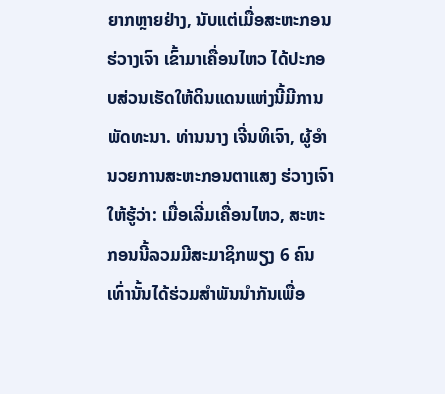ຍາກຫຼາຍຢ່າງ, ນັບແຕ່ເມື່ອສະຫະກອນ ຮ່ວາງເຈົາ ເຂົ້າມາເຄື່ອນໄຫວ ໄດ້ປະກອບສ່ວນເຮັດໃຫ້ດິນແດນແຫ່ງນີ້ມີການພັດທະນາ. ທ່ານນາງ ເຈີ່ນທິເຈົາ, ຜູ້ອຳນວຍການສະຫະກອນຕາແສງ ຮ່ວາງເຈົາ ໃຫ້ຮູ້ວ່າ: ເມື່ອເລີ່ມເຄື່ອນໄຫວ, ສະຫະກອນນີ້ລວມມີສະມາຊິກພຽງ 6 ຄົນເທົ່ານັ້ນໄດ້ຮ່ວມສຳພັນນຳກັນເພື່ອ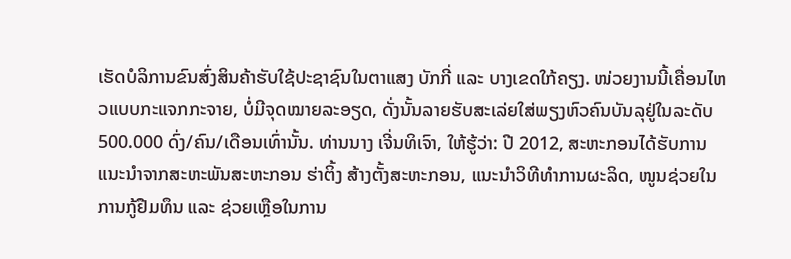ເຮັດບໍລິການຂົນສົ່ງສິນຄ້າຮັບໃຊ້ປະຊາຊົນໃນຕາແສງ ບັກກີ່ ແລະ ບາງເຂດໃກ້ຄຽງ. ໜ່ວຍງານນີ້ເຄື່ອນໄຫວແບບກະແຈກກະຈາຍ, ບໍ່ມີຈຸດໝາຍລະອຽດ, ດັ່ງນັ້ນລາຍຮັບສະເລ່ຍໃສ່ພຽງຫົວຄົນບັນລຸຢູ່ໃນລະດັບ 500.000 ດົ່ງ/ຄົນ/ເດືອນເທົ່ານັ້ນ. ທ່ານນາງ ເຈີ່ນທິເຈົາ, ໃຫ້ຮູ້ວ່າ: ປີ 2012, ສະຫະກອນໄດ້ຮັບການແນະນຳຈາກສະຫະພັນສະຫະກອນ ຮ່າຕິ້ງ ສ້າງຕັ້ງສະຫະກອນ, ແນະນຳວິທີທຳການຜະລິດ, ໜູນຊ່ວຍໃນການກູ້ຢືມທຶນ ແລະ ຊ່ວຍເຫຼືອໃນການ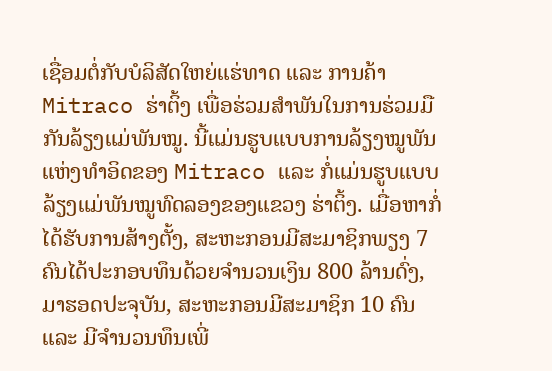ເຊື່ອມຕໍ່ກັບບໍລິສັດໃຫຍ່ແຮ່ທາດ ແລະ ການຄ້າ Mitraco ຮ່າຕິ້ງ ເພື່ອຮ່ວມສຳພັນໃນການຮ່ວມມືກັນລ້ຽງແມ່ພັນໝູ. ນີ້ແມ່ນຮູບແບບການລ້ຽງໝູພັນແຫ່ງທຳອິດຂອງ Mitraco ແລະ ກໍ່ແມ່ນຮູບແບບລ້ຽງແມ່ພັນໝູທົດລອງຂອງແຂວງ ຮ່າຕິ້ງ. ເມື່ອຫາກໍ່ໄດ້ຮັບການສ້າງຕັ້ງ, ສະຫະກອນມີສະມາຊິກພຽງ 7 ຄົນໄດ້ປະກອບທຶນດ້ວຍຈຳນວນເງິນ 800 ລ້ານດົ່ງ, ມາຮອດປະຈຸບັນ, ສະຫະກອນມີສະມາຊິກ 10 ຄົນ ແລະ ມີຈຳນວນທຶນເພີ່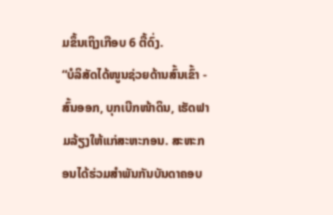ມຂຶ້ນເຖິງເກືອບ 6 ຕື້ດົ່ງ.
“ບໍລິສັດໄດ້ໜູນຊ່ວຍດ້ານສົ້ນເຂົ້າ - ສົ້ນອອກ, ບຸກເບີກໜ້າດິນ, ເຮັດຟາມລ້ຽງໃຫ້ແກ່ສະຫະກອນ. ສະຫະກອນໄດ້ຮ່ວມສຳພັນກັນບັນດາຄອບ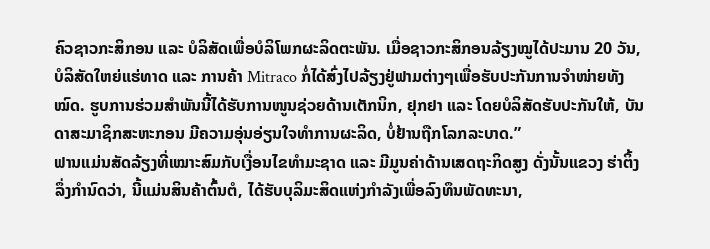ຄົວຊາວກະສິກອນ ແລະ ບໍລິສັດເພື່ອບໍລິໂພກຜະລິດຕະພັນ. ເມື່ອຊາວກະສິກອນລ້ຽງໝູໄດ້ປະມານ 20 ວັນ, ບໍລິສັດໃຫຍ່ແຮ່ທາດ ແລະ ການຄ້າ Mitraco ກໍ່ໄດ້ສົ່ງໄປລ້ຽງຢູ່ຟາມຕ່າງໆເພື່ອຮັບປະກັນການຈຳໜ່າຍທັງໝົດ. ຮູບການຮ່ວມສຳພັນນີ້ໄດ້ຮັບການໜູນຊ່ວຍດ້ານເຕັກນິກ, ຢຸກຢາ ແລະ ໂດຍບໍລິສັດຮັບປະກັນໃຫ້, ບັນດາສະມາຊິກສະຫະກອນ ມີຄວາມອຸ່ນອ່ຽນໃຈທຳການຜະລິດ, ບໍ່ຢ້ານຖືກໂລກລະບາດ.”
ຟານແມ່ນສັດລ້ຽງທີ່ເໝາະສົມກັບເງື່ອນໄຂທຳມະຊາດ ແລະ ມີມູນຄ່າດ້ານເສດຖະກິດສູງ ດັ່ງນັ້ນແຂວງ ຮ່າຕິ້ງ ລຶ່ງກຳນົດວ່າ, ນີ້ແມ່ນສິນຄ້າຕົ້ນຕໍ, ໄດ້ຮັບບຸລິມະສິດແຫ່ງກຳລັງເພື່ອລົງທຶນພັດທະນາ,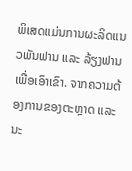ພິເສດແມ່ນການຜະລິດແນວພັນຟານ ແລະ ລ້ຽງຟານເພື່ອເອົາເຂົາ. ຈາກຄວາມຕ້ອງການຂອງຕະຫຼາດ ແລະ ນະ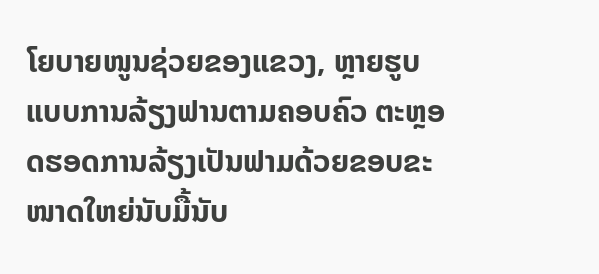ໂຍບາຍໜູນຊ່ວຍຂອງແຂວງ, ຫຼາຍຮູບແບບການລ້ຽງຟານຕາມຄອບຄົວ ຕະຫຼອດຮອດການລ້ຽງເປັນຟາມດ້ວຍຂອບຂະໜາດໃຫຍ່ນັບມື້ນັບ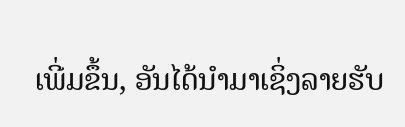ເພີ່ມຂຶ້ນ, ອັນໄດ້ນຳມາເຊິ່ງລາຍຮັບ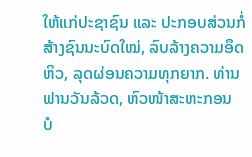ໃຫ້ແກ່ປະຊາຊົນ ແລະ ປະກອບສ່ວນກໍ່ສ້າງຊົນນະບົດໃໝ່, ລົບລ້າງຄວາມອຶດຫິວ, ລຸດຜ່ອນຄວາມທຸກຍາກ. ທ່ານ ຟານວັນລ້ວດ, ຫົວໜ້າສະຫະກອນ ບໍ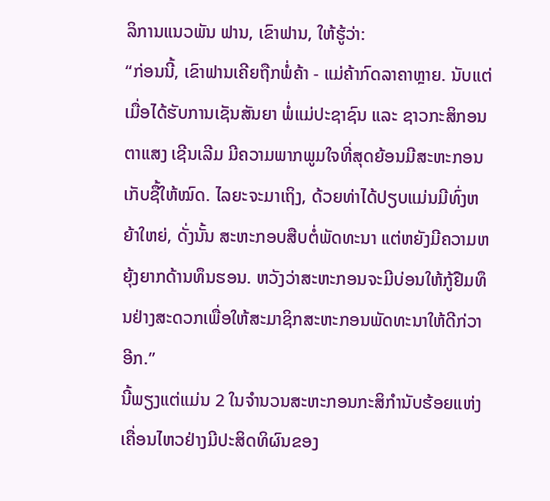ລິການແນວພັນ ຟານ, ເຂົາຟານ, ໃຫ້ຮູ້ວ່າ:
“ກ່ອນນີ້, ເຂົາຟານເຄີຍຖືກພໍ່ຄ້າ - ແມ່ຄ້າກົດລາຄາຫຼາຍ. ນັບແຕ່ເມື່ອໄດ້ຮັບການເຊັນສັນຍາ ພໍ່ແມ່ປະຊາຊົນ ແລະ ຊາວກະສິກອນຕາແສງ ເຊີນເລີມ ມີຄວາມພາກພູມໃຈທີ່ສຸດຍ້ອນມີສະຫະກອນເກັບຊື້ໃຫ້ໝົດ. ໄລຍະຈະມາເຖິງ, ດ້ວຍທ່າໄດ້ປຽບແມ່ນມີທົ່ງຫຍ້າໃຫຍ່, ດັ່ງນັ້ນ ສະຫະກອບສືບຕໍ່ພັດທະນາ ແຕ່ຫຍັງມີຄວາມຫຍຸ້ງຍາກດ້ານທຶນຮອນ. ຫວັງວ່າສະຫະກອນຈະມີບ່ອນໃຫ້ກູ້ຢືມທຶນຢ່າງສະດວກເພື່ອໃຫ້ສະມາຊິກສະຫະກອນພັດທະນາໃຫ້ດີກ່ວາອີກ.”
ນີ້ພຽງແຕ່ແມ່ນ 2 ໃນຈຳນວນສະຫະກອນກະສິກຳນັບຮ້ອຍແຫ່ງເຄື່ອນໄຫວຢ່າງມີປະສິດທິຜົນຂອງ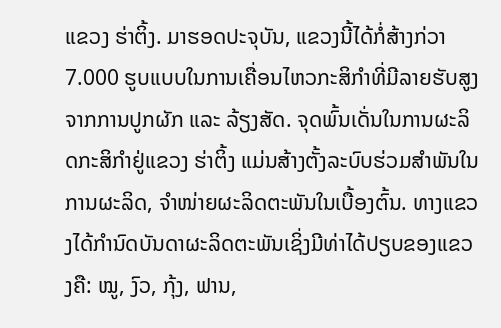ແຂວງ ຮ່າຕິ້ງ. ມາຮອດປະຈຸບັນ, ແຂວງນີ້ໄດ້ກໍ່ສ້າງກ່ວາ 7.000 ຮູບແບບໃນການເຄື່ອນໄຫວກະສິກຳທີ່ມີລາຍຮັບສູງຈາກການປູກຜັກ ແລະ ລ້ຽງສັດ. ຈຸດພົ້ນເດັ່ນໃນການຜະລິດກະສິກຳຢູ່ແຂວງ ຮ່າຕິ້ງ ແມ່ນສ້າງຕັ້ງລະບົບຮ່ວມສຳພັນໃນການຜະລິດ, ຈຳໜ່າຍຜະລິດຕະພັນໃນເບື້ອງຕົ້ນ. ທາງແຂວງໄດ້ກຳນົດບັນດາຜະລິດຕະພັນເຊິ່ງມີທ່າໄດ້ປຽບຂອງແຂວງຄື: ໝູ, ງົວ, ກຸ້ງ, ຟານ,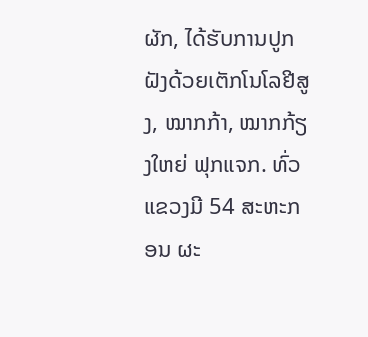ຜັກ, ໄດ້ຮັບການປູກຝັງດ້ວຍເຕັກໂນໂລຢີສູງ, ໝາກກ້າ, ໝາກກ້ຽງໃຫຍ່ ຟຸກແຈກ. ທົ່ວແຂວງມີ 54 ສະຫະກອນ ຜະ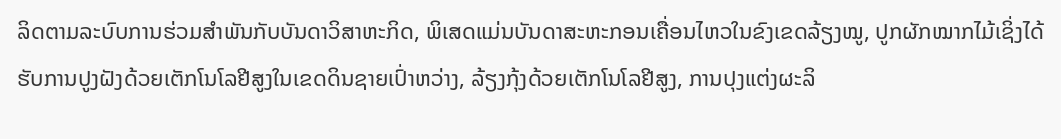ລິດຕາມລະບົບການຮ່ວມສຳພັນກັບບັນດາວິສາຫະກິດ, ພິເສດແມ່ນບັນດາສະຫະກອນເຄື່ອນໄຫວໃນຂົງເຂດລ້ຽງໝູ, ປູກຜັກໝາກໄມ້ເຊິ່ງໄດ້ຮັບການປູງຝັງດ້ວຍເຕັກໂນໂລຢີສູງໃນເຂດດິນຊາຍເປົ່າຫວ່າງ, ລ້ຽງກຸ້ງດ້ວຍເຕັກໂນໂລຢີສູງ, ການປຸງແຕ່ງຜະລິ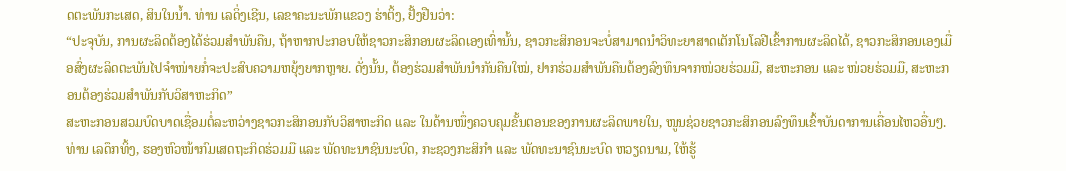ດຕະພັນກະເສດ, ສິນໃນນ້ຳ. ທ່ານ ເລດິ່ງເຊີນ, ເລຂາຄະນະພັກແຂວງ ຮ່າຕິ້ງ, ຢັ້ງຢືນວ່າ:
“ປະຈຸບັນ, ການຜະລິດຕ້ອງໄດ້ຮ່ວມສຳພັນຄືນ, ຖ້າຫາກປະກອບໃຫ້ຊາວກະສິກອນຜະລິດເອງເທົ່ານັ້ນ, ຊາວກະສິກອນຈະບໍ່ສາມາດນຳວິທະຍາສາດເຕັກໂນໂລຢີເຂົ້າການຜະລິດໄດ້, ຊາວກະສິກອນເອງເມື່ອສົ່ງຜະລິດຕະພັນໄປຈຳໜ່າຍກໍ່ຈະປະສົບຄວາມຫຍຸ້ງຍາກຫຼາຍ. ດັ່ງນັ້ນ, ຕ້ອງຮ່ວມສຳພັນນຳກັນຄືນໃໝ່, ຢາກຮ່ວມສຳພັນຄືນຕ້ອງລົງທຶນຈາກໜ່ວຍຮ່ວມມື, ສະຫະກອນ ແລະ ໜ່ວຍຮ່ວມມື, ສະຫະກອນຕ້ອງຮ່ວມສຳພັນກັບວິສາຫະກິດ”
ສະຫະກອນສວມບົດບາດເຊື່ອມຕໍ່ລະຫວ່າງຊາວກະສິກອນກັບວິສາຫະກິດ ແລະ ໃນດ້ານໜຶ່ງຄວບຄຸມຂັ້ນຕອນຂອງການຜະລິດພາຍໃນ, ໜູນຊ່ວຍຊາວກະສິກອນລົງທຶນເຂົ້າບັນດາການເຄື່ອນໄຫວອື່ນໆ. ທ່ານ ເລດຶກທິ້ງ, ຮອງຫົວໜ້າກົມເສດຖະກິດຮ່ວມມື ແລະ ພັດທະນາຊົນນະບົດ, ກະຊວງກະສິກຳ ແລະ ພັດທະນາຊົນນະບົດ ຫວຽດນາມ, ໃຫ້ຮູ້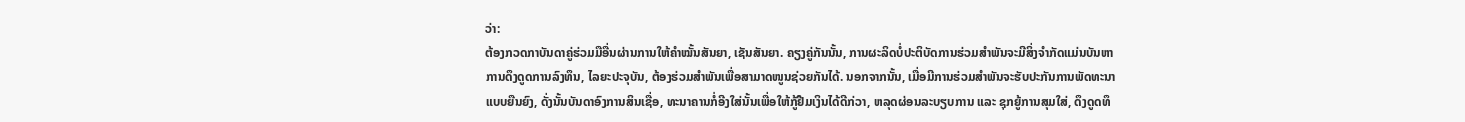ວ່າ:
ຕ້ອງກວດກາບັນດາຄູ່ຮ່ວມມືອື່ນຜ່ານການໃຫ້ຄຳໝັ້ນສັນຍາ, ເຊັນສັນຍາ. ຄຽງຄູ່ກັນນັ້ນ, ການຜະລິດບໍ່ປະຕິບັດການຮ່ວມສຳພັນຈະມີສິ່ງຈຳກັດແມ່ນບັນຫາການດຶງດູດການລົງທຶນ, ໄລຍະປະຈຸບັນ, ຕ້ອງຮ່ວມສຳພັນເພື່ອສາມາດໜູນຊ່ວຍກັນໄດ້. ນອກຈາກນັ້ນ, ເມື່ອມີການຮ່ວມສຳພັນຈະຮັບປະກັນການພັດທະນາແບບຍືນຍົງ, ດັ່ງນັ້ນບັນດາອົງການສິນເຊື່ອ, ທະນາຄານກໍ່ອີງໃສ່ນັ້ນເພື່ອໃຫ້ກູ້ຢືມເງິນໄດ້ດີກ່ວາ, ຫລຸດຜ່ອນລະບຽບການ ແລະ ຊຸກຍູ້ການສຸມໃສ່, ດຶງດູດທຶ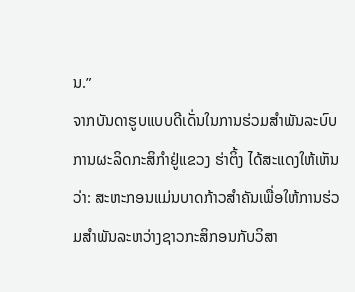ນ.”
ຈາກບັນດາຮູບແບບດີເດັ່ນໃນການຮ່ວມສຳພັນລະບົບການຜະລິດກະສິກຳຢູ່ແຂວງ ຮ່າຕິ້ງ ໄດ້ສະແດງໃຫ້ເຫັນວ່າ: ສະຫະກອນແມ່ນບາດກ້າວສຳຄັນເພື່ອໃຫ້ການຮ່ວມສຳພັນລະຫວ່າງຊາວກະສິກອນກັບວິສາ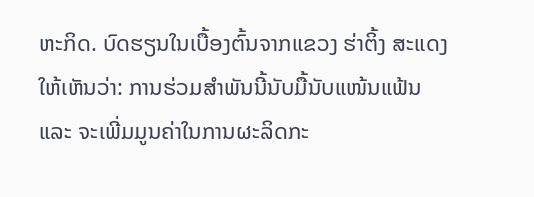ຫະກິດ. ບົດຮຽນໃນເບື້ອງຕົ້ນຈາກແຂວງ ຮ່າຕິ້ງ ສະແດງໃຫ້ເຫັນວ່າ: ການຮ່ວມສຳພັນນີ້ນັບມື້ນັບແໜ້ນແຟ້ນ ແລະ ຈະເພີ່ມມູນຄ່າໃນການຜະລິດກະ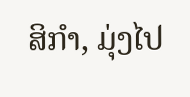ສິກຳ, ມຸ່ງໄປ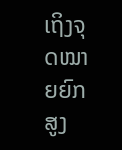ເຖິງຈຸດໝາຍຍົກສູງ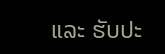ແລະ ຮັບປະ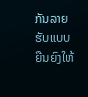ກັນລາຍຮັບແບບຍືນຍົງໃຫ້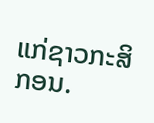ແກ່ຊາວກະສິກອນ.